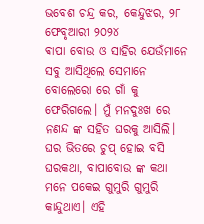ଭବେଶ ଚନ୍ଦ୍ର କର, କେନ୍ଦୁଝର, ୨୮ ଫେବୃଆରୀ ୨୦୨୪
ଵାପା ବୋଉ ଓ ସାହିର ଯେଉଁମାନେ ସବୁ ଆସିଥିଲେ ସେମାନେ ବୋଲେରୋ ରେ ଗାଁ କୁ ଫେରିଗଲେ। ମୁଁ ମନଦୁଃଖ ରେ ନଣନ୍ଦ ଙ୍କ ସହିତ ଘରକୁ ଆସିଲି। ଘର ଭିତରେ ଚୁପ୍ ହୋଇ ବସି ଘରକଥା, ବାପାବୋଉ ଙ୍କ କଥା ମନେ ପକେଇ ଗୁମୁରି ଗୁମୁରି କାନ୍ଦୁଥାଏ। ଏହି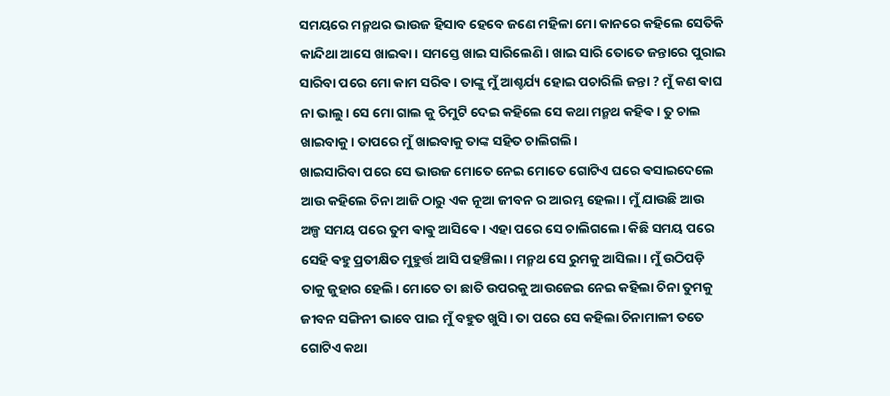ସମୟରେ ମନ୍ମଥର ଭାଉଜ ହିସାବ ହେବେ ଜଣେ ମହିଳା ମୋ କାନରେ କହିଲେ ସେତିକି କାନ୍ଦିଥା ଆସେ ଖାଇଵା। ସମସ୍ତେ ଖାଇ ସାରିଲେଣି। ଖାଇ ସାରି ତୋତେ ଜନ୍ତାରେ ପୁରାଇ ସାରିବା ପରେ ମୋ କାମ ସରିଵ। ତାଙ୍କୁ ମୁଁ ଆଶ୍ଚର୍ଯ୍ୟ ହୋଇ ପଚାରିଲି ଜନ୍ତା ? ମୁଁ କଣ ଵାଘ ନା ଭାଲୁ। ସେ ମୋ ଗାଲ କୁ ଚିମୁଟି ଦେଇ କହିଲେ ସେ କଥା ମନ୍ମଥ କହିଵ। ତୁ ଚାଲ ଖାଇବାକୁ। ତାପରେ ମୁଁ ଖାଇବାକୁ ତାଙ୍କ ସହିତ ଚାଲିଗଲି।
ଖାଇସାରିବା ପରେ ସେ ଭାଉଜ ମୋତେ ନେଇ ମୋତେ ଗୋଟିଏ ଘରେ ଵସାଇଦେଲେ ଆଉ କହିଲେ ଚିନା ଆଜି ଠାରୁ ଏକ ନୂଆ ଜୀବନ ର ଆରମ୍ଭ ହେଲା। ମୁଁ ଯାଉଛି ଆଉ ଅଳ୍ପ ସମୟ ପରେ ତୁମ ଵାଵୁ ଆସିଵେ। ଏହା ପରେ ସେ ଚାଲିଗଲେ। କିଛି ସମୟ ପରେ ସେହି ଵହୁ ପ୍ରତୀକ୍ଷିତ ମୁହୁର୍ତ୍ତ ଆସି ପହଞ୍ଚିଲା। ମନ୍ମଥ ସେ ରୁମକୁ ଆସିଲା। ମୁଁ ଉଠିପଡ଼ି ତାକୁ ଜୁହାର ହେଲି। ମୋତେ ତା ଛାତି ଉପରକୁ ଆଉଜେଇ ନେଇ କହିଲା ଚିନା ତୁମକୁ ଜୀବନ ସଙ୍ଗିନୀ ଭାବେ ପାଇ ମୁଁ ବହୁତ ଖୁସି। ତା ପରେ ସେ କହିଲା ଚିନାମାଳୀ ତତେ ଗୋଟିଏ କଥା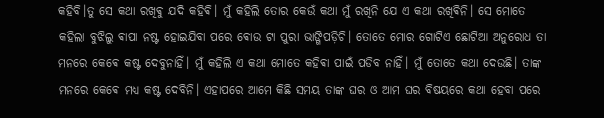କହିବି।ତୁ ସେ କଥା ରଖିଵୁ ଯଦି କହିଵି। ମୁଁ କହିଲି ତୋର କେଉଁ କଥା ମୁଁ ରଖିନି ଯେ ଏ କଥା ରଖିଵିନି। ସେ ମୋତେ କହିଲା ବୁଝିଲୁ ଵାପା ନଷ୍ଟ ହୋଇଯିବା ପରେ ଵୋଉ ଟା ପୁରା ଭାଙ୍ଗିପଡ଼ିଚି। ତୋତେ ମୋର ଗୋଟିଏ ଛୋଟିଆ ଅନୁରୋଧ ତା ମନରେ କେଵେ କଷ୍ଟ ଦେବୁନାହିଁ। ମୁଁ କହିଲି ଏ କଥା ମୋତେ କହିଵା ପାଇଁ ପଡିବ ନାହିଁ। ମୁଁ ତୋତେ କଥା ଦେଉଛି। ତାଙ୍କ ମନରେ କେଵେ ମଧ୍ୟ କଷ୍ଟ ଦେବିନି। ଏହାପରେ ଆମେ କିଛି ସମୟ ତାଙ୍କ ଘର ଓ ଆମ ଘର ବିଷୟରେ କଥା ହେବା ପରେ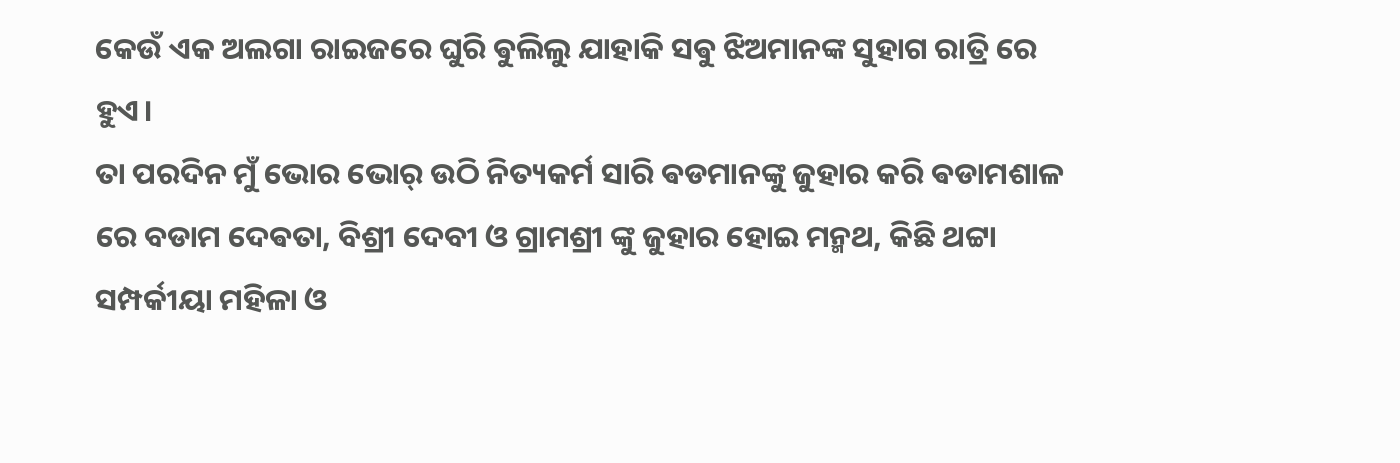କେଉଁ ଏକ ଅଲଗା ରାଇଜରେ ଘୁରି ଵୁଲିଲୁ ଯାହାକି ସଵୁ ଝିଅମାନଙ୍କ ସୁହାଗ ରାତ୍ରି ରେ ହୁଏ।
ତା ପରଦିନ ମୁଁ ଭୋର ଭୋର୍ ଉଠି ନିତ୍ୟକର୍ମ ସାରି ଵଡମାନଙ୍କୁ ଜୁହାର କରି ଵଡାମଶାଳ ରେ ବଡାମ ଦେଵତା, ବିଶ୍ରୀ ଦେବୀ ଓ ଗ୍ରାମଶ୍ରୀ ଙ୍କୁ ଜୁହାର ହୋଇ ମନ୍ମଥ, କିଛି ଥଟ୍ଟା ସମ୍ପର୍କୀୟା ମହିଳା ଓ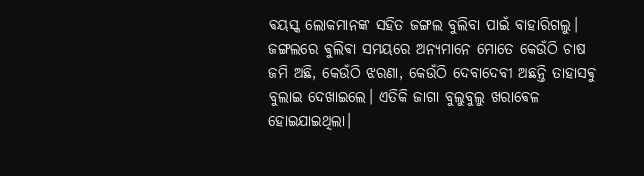ଵୟସ୍କ ଲୋକମାନଙ୍କ ସହିତ ଜଙ୍ଗଲ ବୁଲିବା ପାଇଁ ବାହାରିଗଲୁ। ଜଙ୍ଗଲରେ ଵୁଲିଵା ସମୟରେ ଅନ୍ୟମାନେ ମୋତେ କେଉଁଠି ଚାଷ ଜମି ଅଛି, କେଉଁଠି ଝରଣା, କେଉଁଠି ଦେବାଦେବୀ ଅଛନ୍ତି ତାହାସଵୁ ବୁଲାଇ ଦେଖାଇଲେ। ଏତିକି ଜାଗା ବୁଲୁବୁଲୁ ଖରାଵେଳ ହୋଇଯାଇଥିଲା।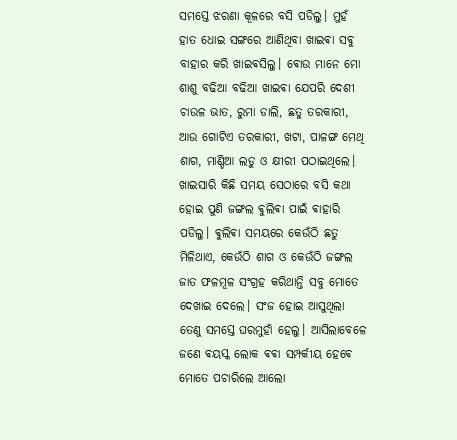ସମସ୍ତେ ଝରଣା କୂଳରେ ବସି ପଡିଲୁ। ମୁହଁ ହାତ ଧୋଇ ସଙ୍ଗରେ ଆଣିଥିବା ଖାଇଵା ସଵୁ ବାହାର କରି ଖାଇଵସିଲୁ। ଵୋଉ ମାନେ ମୋ ଶାଶୁ ବଢିଆ ବଢିଆ ଖାଇଵା ଯେପରି ଦେଶୀ ଚାଉଳ ଭାତ, ରୁମା ଡାଲି, ଛତୁ ତରକାରୀ, ଆଉ ଗୋଟିଏ ତରକାରୀ, ଖଟା, ପାଳଙ୍ଗ ମେଥି ଶାଗ, ମାଣ୍ଡିଆ ଲଡୁ ଓ କ୍ଷୀରୀ ପଠାଇଥିଲେ। ଖାଇସାରି କିଛି ସମୟ ସେଠାରେ ବସି କଥା ହୋଇ ପୁଣି ଜଙ୍ଗଲ ଵୁଲିଵା ପାଇଁ ଵାହାରି ପଡିଲୁ। ଵୁଲିଵା ସମୟରେ କେଉଁଠି ଛତୁ ମିଳିଥାଏ, କେଉଁଠି ଶାଗ ଓ କେଉଁଠି ଜଙ୍ଗଲ ଜାତ ଫଳମୂଳ ସଂଗ୍ରହ କରିଥାନ୍ତି ସବୁ ମୋତେ ଦେଖାଇ ଦେଲେ। ସଂଜ ହୋଇ ଆସୁଥିଲା ତେଣୁ ସମସ୍ତେ ଘରମୁହାଁ ହେଲୁ। ଆସିଲାବେଳେ ଜଣେ ଵୟସ୍କ ଲୋକ ଵଵା ସମ୍ପର୍କୀୟ ହେଵେ ମୋତେ ପଚାରିଲେ ଆଲୋ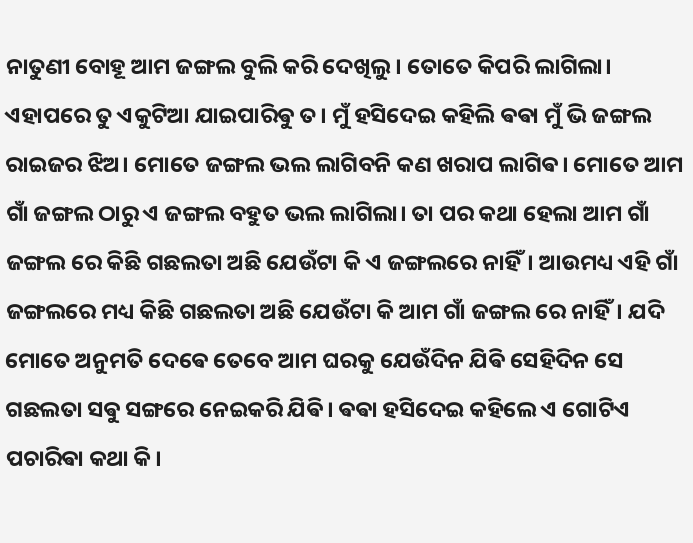ନାତୁଣୀ ବୋହୂ ଆମ ଜଙ୍ଗଲ ବୁଲି କରି ଦେଖିଲୁ। ତୋତେ କିପରି ଲାଗିଲା। ଏହାପରେ ତୁ ଏକୁଟିଆ ଯାଇପାରିଵୁ ତ। ମୁଁ ହସିଦେଇ କହିଲି ଵଵା ମୁଁ ଭି ଜଙ୍ଗଲ ରାଇଜର ଝିଅ। ମୋତେ ଜଙ୍ଗଲ ଭଲ ଲାଗିବନି କଣ ଖରାପ ଲାଗିଵ। ମୋତେ ଆମ ଗାଁ ଜଙ୍ଗଲ ଠାରୁ ଏ ଜଙ୍ଗଲ ବହୁତ ଭଲ ଲାଗିଲା। ତା ପର କଥା ହେଲା ଆମ ଗାଁ ଜଙ୍ଗଲ ରେ କିଛି ଗଛଲତା ଅଛି ଯେଉଁଟା କି ଏ ଜଙ୍ଗଲରେ ନାହିଁ। ଆଉମଧ୍ୟ ଏହି ଗାଁ ଜଙ୍ଗଲରେ ମଧ୍ୟ କିଛି ଗଛଲତା ଅଛି ଯେଉଁଟା କି ଆମ ଗାଁ ଜଙ୍ଗଲ ରେ ନାହିଁ। ଯଦି ମୋତେ ଅନୁମତି ଦେଵେ ତେବେ ଆମ ଘରକୁ ଯେଉଁଦିନ ଯିଵି ସେହିଦିନ ସେ ଗଛଲତା ସଵୁ ସଙ୍ଗରେ ନେଇକରି ଯିଵି। ଵଵା ହସିଦେଇ କହିଲେ ଏ ଗୋଟିଏ ପଚାରିଵା କଥା କି।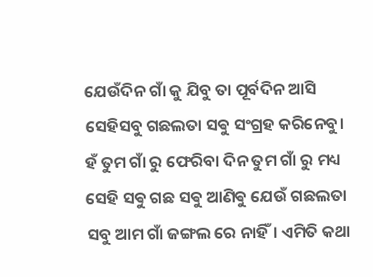ଯେଉଁଦିନ ଗାଁ କୁ ଯିବୁ ତା ପୂର୍ବଦିନ ଆସି ସେହିସବୁ ଗଛଲତା ସଵୁ ସଂଗ୍ରହ କରିନେବୁ। ହଁ ତୁମ ଗାଁ ରୁ ଫେରିବା ଦିନ ତୁମ ଗାଁ ରୁ ମଧ୍ୟ ସେହି ସଵୁ ଗଛ ସଵୁ ଆଣିଵୁ ଯେଉଁ ଗଛଲତା ସବୁ ଆମ ଗାଁ ଜଙ୍ଗଲ ରେ ନାହିଁ। ଏମିତି କଥା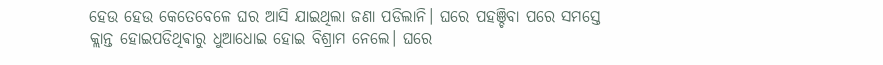ହେଉ ହେଉ କେତେବେଳେ ଘର ଆସି ଯାଇଥିଲା ଜଣା ପଡିଲାନି। ଘରେ ପହଞ୍ଚିବା ପରେ ସମସ୍ତେ କ୍ଲାନ୍ତ ହୋଇପଡିଥିଵାରୁ ଧୁଆଧୋଇ ହୋଇ ବିଶ୍ରାମ ନେଲେ। ଘରେ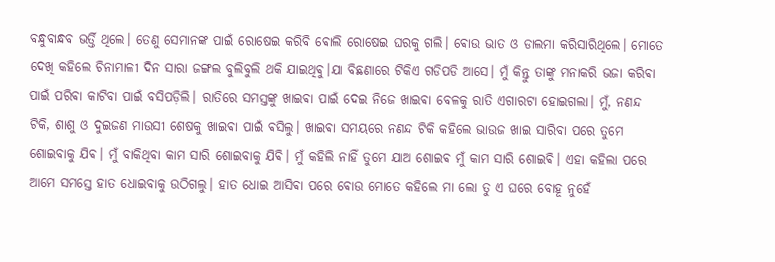ବନ୍ଧୁବାନ୍ଧବ ଭର୍ତ୍ତି ଥିଲେ। ତେଣୁ ସେମାନଙ୍କ ପାଇଁ ରୋଷେଇ କରିବି ଵୋଲି ରୋଷେଇ ଘରକୁ ଗଲି। ଵୋଉ ଭାତ ଓ ଡାଲମା କରିସାରିଥିଲେ। ମୋତେ ଦେଖି କହିଲେ ଚିନାମାଳୀ ଦିନ ସାରା ଜଙ୍ଗଲ ବୁଲିବୁଲି ଥକି ଯାଇଥିଵୁ।ଯା ବିଛଣାରେ ଟିକିଏ ଗଡିପଡି ଆସେ। ମୁଁ କିନ୍ତୁ ତାଙ୍କୁ ମନାକରି ଭଜା କରିଵା ପାଇଁ ପରିଵା କାଟିବା ପାଇଁ ବସିପଡ଼ିଲି। ରାତିରେ ସମସ୍ତଙ୍କୁ ଖାଇଵା ପାଇଁ ଦେଇ ନିଜେ ଖାଇଵା ବେଳକୁ ରାତି ଏଗାରଟା ହୋଇଗଲା। ମୁଁ, ନଣନ୍ଦ ଟିକି, ଶାଶୁ ଓ ଦୁଇଜଣ ମାଉସୀ ଶେଷକୁ ଖାଇଵା ପାଇଁ ଵସିଲୁ। ଖାଇଵା ସମୟରେ ନଣନ୍ଦ ଟିକି କହିଲେ ଭାଉଜ ଖାଇ ସାରିବା ପରେ ତୁମେ ଶୋଇବାକୁ ଯିଵ। ମୁଁ ବାକିଥିବା କାମ ସାରି ଶୋଇବାକୁ ଯିଵି। ମୁଁ କହିଲି ନାହିଁ ତୁମେ ଯାଅ ଶୋଇଵ ମୁଁ କାମ ସାରି ଶୋଇଵି। ଏହା କହିଲା ପରେ ଆମେ ସମସ୍ତେ ହାତ ଧୋଇବାକୁ ଉଠିଗଲୁ। ହାତ ଧୋଇ ଆସିଵା ପରେ ଵୋଉ ମୋତେ କହିଲେ ମା ଲୋ ତୁ ଏ ଘରେ ବୋହୂ ନୁହେଁ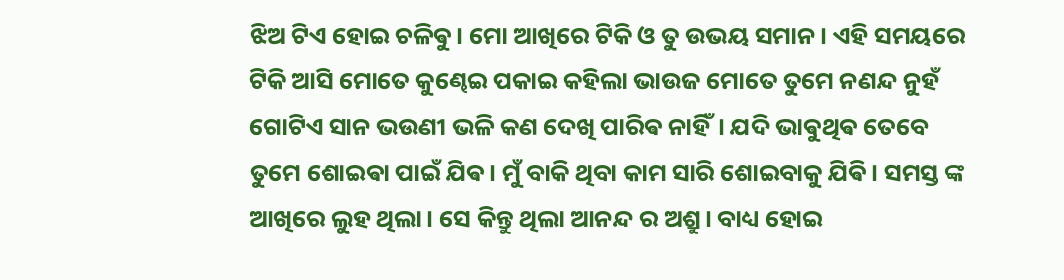ଝିଅ ଟିଏ ହୋଇ ଚଳିଵୁ। ମୋ ଆଖିରେ ଟିକି ଓ ତୁ ଉଭୟ ସମାନ। ଏହି ସମୟରେ ଟିକି ଆସି ମୋତେ କୁଣ୍ଢେଇ ପକାଇ କହିଲା ଭାଉଜ ମୋତେ ତୁମେ ନଣନ୍ଦ ନୁହଁ ଗୋଟିଏ ସାନ ଭଉଣୀ ଭଳି କଣ ଦେଖି ପାରିଵ ନାହିଁ। ଯଦି ଭାଵୁଥିଵ ତେବେ ତୁମେ ଶୋଇଵା ପାଇଁ ଯିଵ। ମୁଁ ବାକି ଥିବା କାମ ସାରି ଶୋଇବାକୁ ଯିଵି। ସମସ୍ତ ଙ୍କ ଆଖିରେ ଲୁହ ଥିଲା। ସେ କିନ୍ତୁ ଥିଲା ଆନନ୍ଦ ର ଅଶ୍ରୁ। ବାଧ୍ୟ ହୋଇ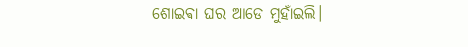ଶୋଇଵା ଘର ଆଡେ ମୁହାଁଇଲି।